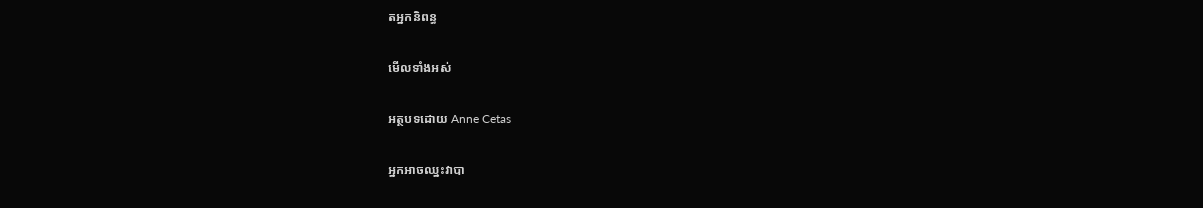តអ្នកនិពន្ធ

មើលទាំងអស់

អត្ថបទដោយ Anne Cetas

អ្នកអាចឈ្នះវាបា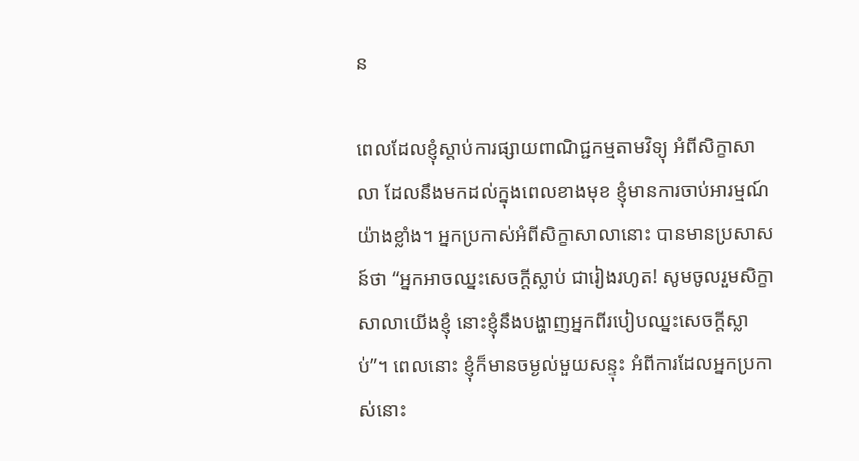ន

ពេលដែលខ្ញុំស្តាប់ការផ្សាយពាណិជ្ជកម្មតាមវិទ្យុ អំពីសិក្ខាសាលា ដែលនឹងមកដល់ក្នុងពេលខាងមុខ ខ្ញុំមានការចាប់អារម្មណ៍យ៉ាងខ្លាំង។ អ្នកប្រកាស់អំពីសិក្ខាសាលានោះ បានមានប្រសាសន៍ថា “អ្នកអាចឈ្នះសេចក្តីស្លាប់ ជារៀងរហូត! សូមចូលរួមសិក្ខាសាលាយើងខ្ញុំ នោះខ្ញុំនឹងបង្ហាញអ្នកពីរបៀបឈ្នះសេចក្តីស្លាប់”។ ពេលនោះ ខ្ញុំក៏មានចម្ងល់មួយសន្ទុះ អំពីការដែលអ្នកប្រកាស់នោះ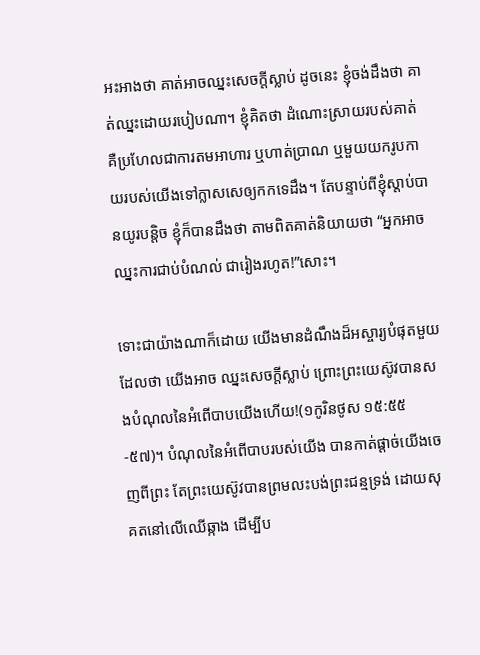អះអាងថា គាត់អាចឈ្នះសេចក្តីស្លាប់ ដូចនេះ ខ្ញុំចង់ដឹងថា គាត់ឈ្នះដោយរបៀបណា។ ខ្ញុំគិតថា ដំណោះស្រាយរបស់គាត់ គឺប្រហែលជាការតមអាហារ ឬហាត់ប្រាណ ឬមួយយករូបកាយរបស់យើងទៅក្លាសសេឲ្យកកទេដឹង។ តែបន្ទាប់ពីខ្ញុំស្តាប់បានយូរបន្តិច ខ្ញុំក៏បានដឹងថា តាមពិតគាត់និយាយថា “អ្នកអាចឈ្នះការជាប់បំណល់ ជារៀងរហូត!”សោះ។

ទោះជាយ៉ាងណាក៏ដោយ យើងមានដំណឹងដ៏អស្ចារ្យបំផុតមួយ ដែលថា យើងអាច ឈ្នះសេចក្តីស្លាប់ ព្រោះព្រះយេស៊ូវបានសងបំណុលនៃអំពើបាបយើងហើយ!(១កូរិនថូស ១៥:៥៥-៥៧)។ បំណុលនៃអំពើបាបរបស់យើង បានកាត់ផ្តាច់យើងចេញពីព្រះ តែព្រះយេស៊ូវបានព្រមលះបង់ព្រះជន្មទ្រង់ ដោយសុគតនៅលើឈើឆ្កាង ដើម្បីប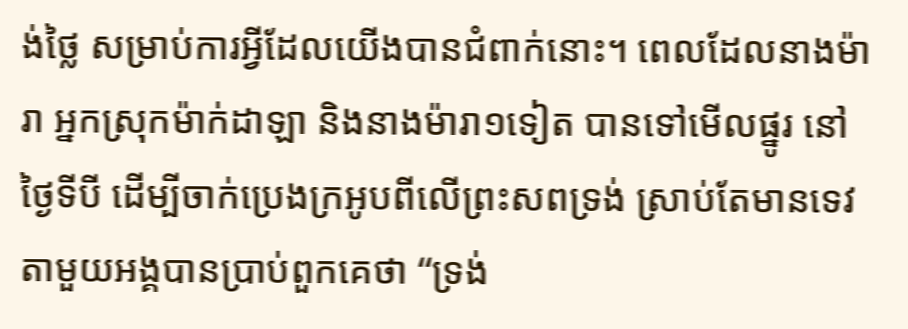ង់ថ្លៃ សម្រាប់ការអ្វីដែលយើងបានជំពាក់នោះ។ ពេលដែលនាងម៉ារា អ្នកស្រុកម៉ាក់ដាឡា និងនាងម៉ារា១ទៀត បានទៅមើលផ្នូរ នៅថ្ងៃទីបី ដើម្បីចាក់ប្រេងក្រអូបពីលើព្រះសពទ្រង់ ស្រាប់តែមានទេវតាមួយអង្គបានប្រាប់ពួកគេថា “ទ្រង់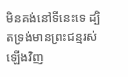មិនគង់នៅទីនេះទេ ដ្បិតទ្រង់មានព្រះជន្មរស់ឡើងវិញ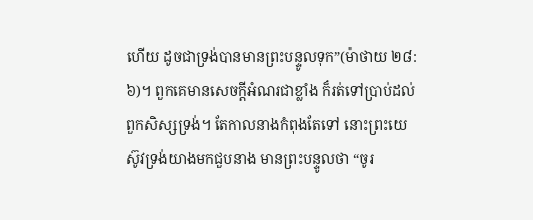ហើយ ដូចជាទ្រង់បានមានព្រះបន្ទូលទុក”(ម៉ាថាយ ២៨:៦)។ ពួកគេមានសេចក្តីអំណរជាខ្លាំង ក៏រត់ទៅប្រាប់ដល់ពួកសិស្សទ្រង់។ តែកាលនាងកំពុងតែទៅ នោះព្រះយេស៊ូវទ្រង់យាងមកជួបនាង មានព្រះបន្ទូលថា “ចូរ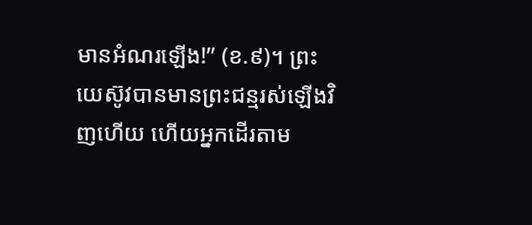មានអំណរឡើង!” (ខ.៩)។ ព្រះយេស៊ូវបានមានព្រះជន្មរស់ឡើងវិញហើយ ហើយអ្នកដើរតាម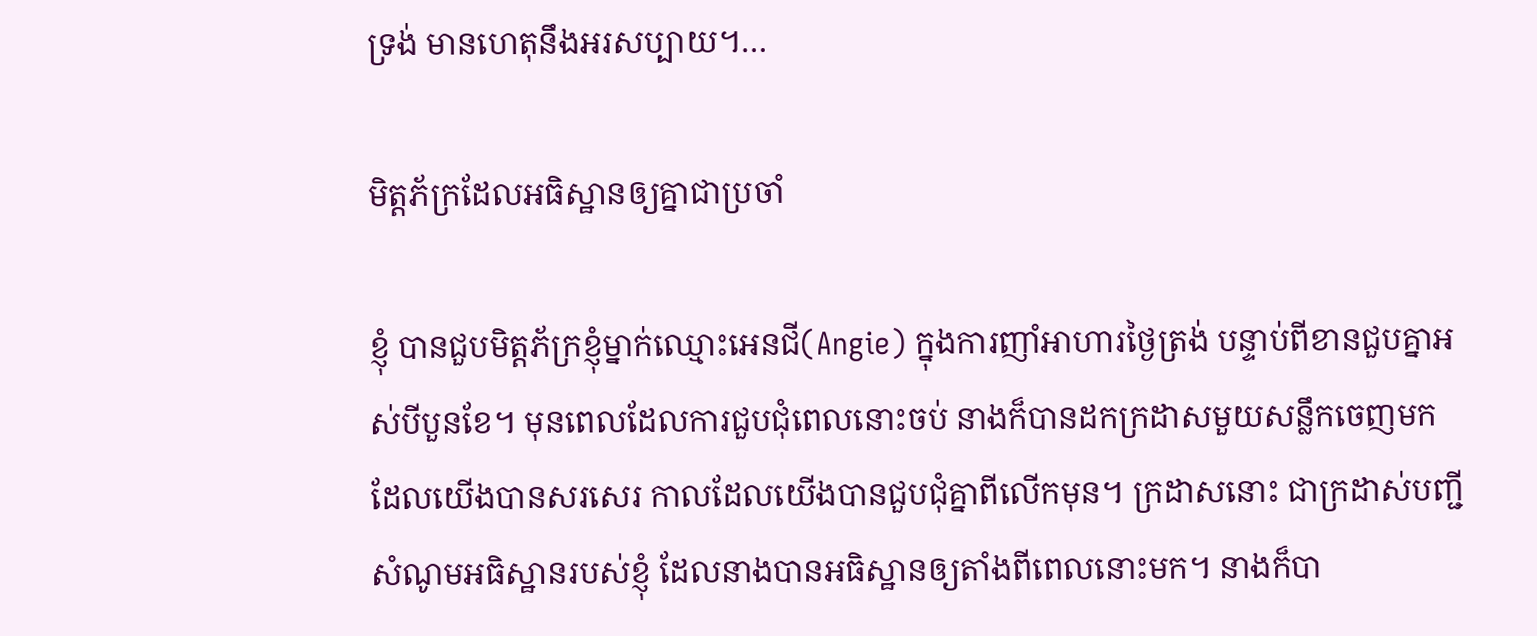ទ្រង់ មានហេតុនឹងអរសប្បាយ។…

មិត្តភ័ក្រដែលអធិស្ឋានឲ្យគ្នាជាប្រចាំ

ខ្ញុំ បានជួបមិត្តភ័ក្រខ្ញុំម្នាក់ឈ្មោះអេនជី(Angie) ក្នុងការញាំអាហារថ្ងៃត្រង់ បន្ទាប់ពីខានជួបគ្នាអស់បីបួនខែ។ មុនពេលដែលការជួបជុំពេលនោះចប់ នាងក៏បានដកក្រដាសមួយសន្លឹកចេញមក ដែលយើងបានសរសេរ កាលដែលយើងបានជួបជុំគ្នាពីលើកមុន។ ក្រដាសនោះ ជាក្រដាស់បញ្ជីសំណូមអធិស្ឋានរបស់ខ្ញុំ ដែលនាងបានអធិស្ឋានឲ្យតាំងពីពេលនោះមក។ នាងក៏បា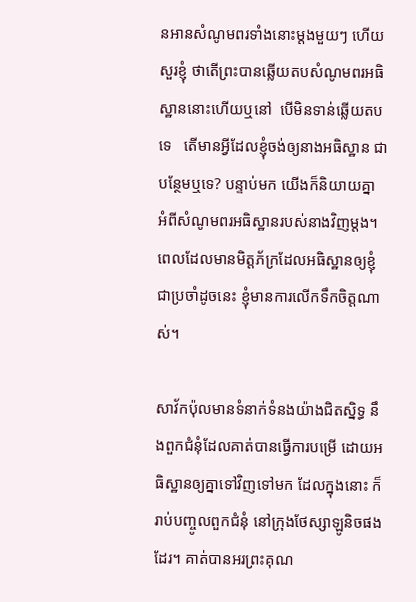នអានសំណូមពរទាំងនោះម្តងមួយៗ ហើយសួរខ្ញុំ ថាតើព្រះបានឆ្លើយតបសំណូមពរអធិស្ឋាននោះហើយឬនៅ  បើមិនទាន់ឆ្លើយតបទេ   តើមានអ្វីដែលខ្ញុំចង់ឲ្យនាងអធិស្ឋាន ជាបន្ថែមឬទេ? បន្ទាប់មក យើងក៏និយាយគ្នា អំពីសំណូមពរអធិស្ឋានរបស់នាងវិញម្តង។ ពេលដែលមានមិត្តភ័ក្រដែលអធិស្ឋានឲ្យខ្ញុំ ជាប្រចាំដូចនេះ ខ្ញុំមានការលើកទឹកចិត្តណាស់។

សាវ័កប៉ុលមានទំនាក់ទំនងយ៉ាងជិតស្និទ្ធ នឹងពួកជំនុំដែលគាត់បានធ្វើការបម្រើ ដោយអធិស្ឋានឲ្យគ្នាទៅវិញទៅមក ដែលក្នុងនោះ ក៏រាប់បញ្ចូលពួកជំនុំ នៅក្រុងថែស្សាឡូនិចផងដែរ។ គាត់បានអរព្រះគុណ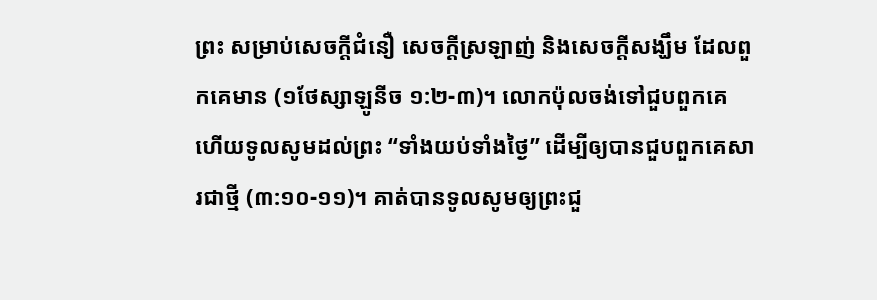ព្រះ សម្រាប់សេចក្តីជំនឿ សេចក្តីស្រឡាញ់ និងសេចក្តីសង្ឃឹម ដែលពួកគេមាន (១ថែស្សាឡូនីច ១:២-៣)។ លោកប៉ុលចង់ទៅជួបពួកគេ ហើយទូលសូមដល់ព្រះ “ទាំងយប់ទាំងថ្ងៃ” ដើម្បីឲ្យបានជួបពួកគេសារជាថ្មី (៣:១០-១១)។ គាត់បានទូលសូមឲ្យព្រះជួ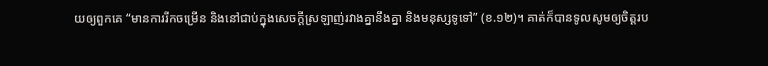យឲ្យពួកគេ “មានការរីកចម្រើន និងនៅជាប់ក្នុងសេចក្តីស្រឡាញ់រវាងគ្នានឹងគ្នា និងមនុស្សទូទៅ” (ខ.១២)។ គាត់ក៏បានទូលសូមឲ្យចិត្តរប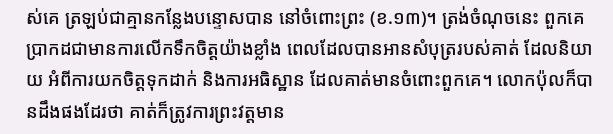ស់គេ ត្រឡប់ជាគ្មានកន្លែងបន្ទោសបាន នៅចំពោះព្រះ (ខ.១៣)។ ត្រង់ចំណុចនេះ ពួកគេប្រាកដជាមានការលើកទឹកចិត្តយ៉ាងខ្លាំង ពេលដែលបានអានសំបុត្ររបស់គាត់ ដែលនិយាយ អំពីការយកចិត្តទុកដាក់ និងការអធិស្ឋាន ដែលគាត់មានចំពោះពួកគេ។ លោកប៉ុលក៏បានដឹងផងដែរថា គាត់ក៏ត្រូវការព្រះវត្តមាន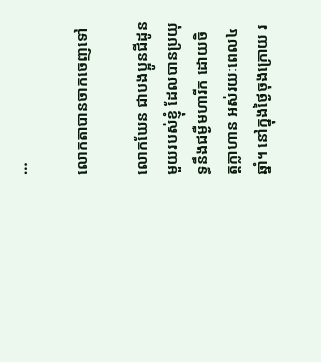…

លោកតាបានចាកចេញទៅ

លោកឃែន ជាបងប្អូនជីដូនមួយរបស់ខ្ញុំ ដែលបានប្រយុទ្ធនឹងជម្ងឺមហារីក ដោយចិត្តក្លាហាន អស់រយៈពេល៤ឆ្នាំ។ នៅក្នុងថ្ងៃចុងក្រោយ រ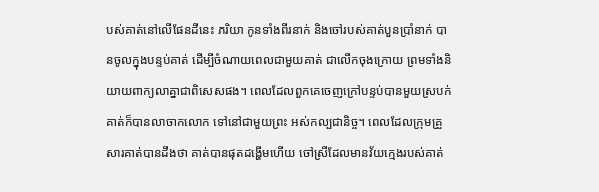បស់គាត់នៅលើផែនដីនេះ ភរិយា កូនទាំងពីរនាក់ និងចៅរបស់គាត់បួនប្រាំនាក់ បានចូលក្នុងបន្ទប់គាត់ ដើម្បីចំណាយពេលជាមួយគាត់ ជាលើកចុងក្រោយ ព្រមទាំងនិយាយពាក្យលាគ្នាជាពិសេសផង។ ពេលដែលពួកគេចេញក្រៅបន្ទប់បានមួយស្របក់ គាត់ក៏បានលាចាកលោក ទៅនៅជាមួយព្រះ អស់កល្បជានិច្ច។ ពេលដែលក្រុមគ្រួសារគាត់បានដឹងថា គាត់បានផុតដង្ហើមហើយ ចៅស្រីដែលមានវ័យក្មេងរបស់គាត់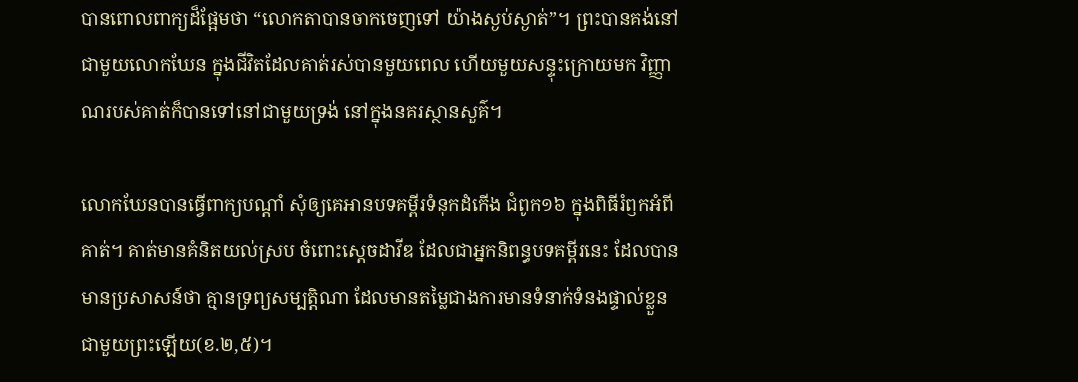បានពោលពាក្យដ៏ផ្អែមថា “លោកតាបានចាកចេញទៅ យ៉ាងស្ងប់ស្ងាត់”។ ព្រះបានគង់នៅជាមួយលោកឃែន ក្នុងជីវិតដែលគាត់រស់បានមួយពេល ហើយមួយសន្ទុះក្រោយមក វិញ្ញាណរបស់គាត់ក៏បានទៅនៅជាមួយទ្រង់ នៅក្នុងនគរស្ថានសួគ៌។

លោកឃែនបានធ្វើពាក្យបណ្តាំ សុំឲ្យគេអានបទគម្ពីរទំនុកដំកើង ជំពូក១៦ ក្នុងពិធីរំឭកអំពីគាត់។ គាត់មានគំនិតយល់ស្រប ចំពោះស្តេចដាវីឌ ដែលជាអ្នកនិពន្ធបទគម្ពីរនេះ ដែលបានមានប្រសាសន៍ថា គ្មានទ្រព្យសម្បត្តិណា ដែលមានតម្លៃជាងការមានទំនាក់ទំនងផ្ទាល់ខ្លួន  ជាមួយព្រះឡើយ(ខ.២,៥)។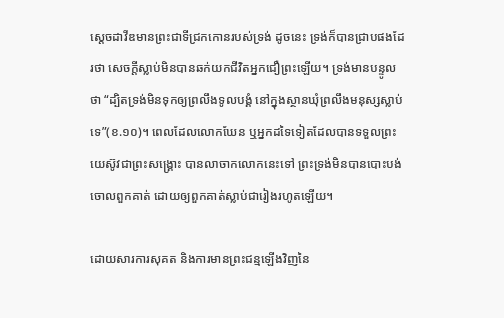ស្តេចដាវីឌមានព្រះជាទីជ្រកកោនរបស់ទ្រង់ ដូចនេះ ទ្រង់ក៏បានជ្រាបផងដែរថា សេចក្តីស្លាប់មិនបានឆក់យកជីវិតអ្នកជឿព្រះឡើយ។ ទ្រង់មានបន្ទូលថា “ដ្បិតទ្រង់មិនទុកឲ្យព្រលឹងទូលបង្គំ នៅក្នុងស្ថានឃុំព្រលឹងមនុស្សស្លាប់ទេ”(ខ.១០)។ ពេលដែលលោកឃែន ឬអ្នកដទៃទៀតដែលបានទទួលព្រះយេស៊ូវជាព្រះសង្រ្គោះ បានលាចាកលោកនេះទៅ ព្រះទ្រង់មិនបានបោះបង់ចោលពួកគាត់ ដោយឲ្យពួកគាត់ស្លាប់ជារៀងរហូតឡើយ។

ដោយសារការសុគត និងការមានព្រះជន្មឡើងវិញនៃ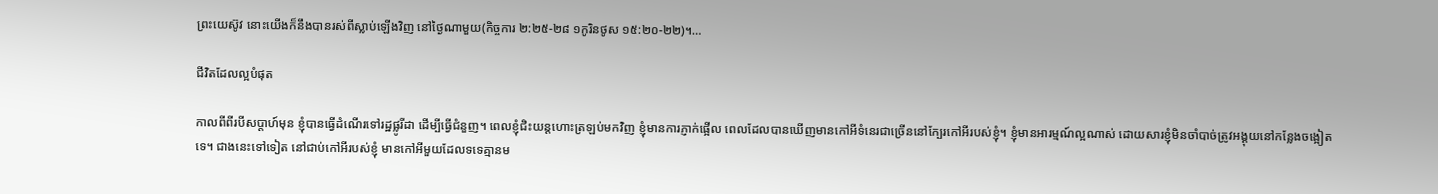ព្រះយេស៊ូវ នោះយើងក៏នឹងបានរស់ពីស្លាប់ឡើងវិញ នៅថ្ងៃណាមួយ(កិច្ចការ ២:២៥-២៨ ១កូរិនថូស ១៥:២០-២២)។…

ជីវិតដែលល្អបំផុត

កាលពីពីរបីសប្តាហ៍មុន ខ្ញុំបានធ្វើដំណើរទៅរដ្ឋផ្លូរីដា ដើម្បីធ្វើជំនួញ។ ពេលខ្ញុំជិះយន្តហោះត្រឡប់មកវិញ ខ្ញុំមានការភ្ញាក់ផ្អើល ពេលដែលបានឃើញមានកៅអីទំនេរជាច្រើននៅក្បែរកៅអីរបស់ខ្ញុំ។ ខ្ញុំមានអារម្មណ៍ល្អណាស់ ដោយសារខ្ញុំមិនចាំបាច់ត្រូវអង្គុយនៅកន្លែងចង្អៀតទេ។ ជាងនេះទៅទៀត នៅជាប់កៅអីរបស់ខ្ញុំ មានកៅអីមួយដែលទទេគ្មានម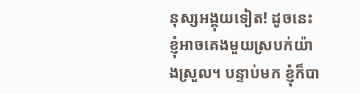នុស្សអង្គុយទៀត! ដូចនេះ ខ្ញុំអាចគេងមួយស្របក់យ៉ាងស្រួល។ បន្ទាប់មក ខ្ញុំក៏បា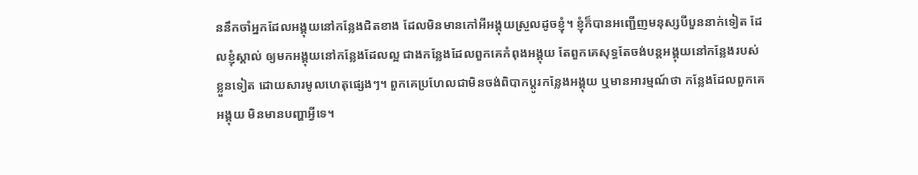ននឹកចាំអ្នកដែលអង្គុយនៅកន្លែងជិតខាង ដែលមិនមានកៅអីអង្គុយស្រួលដូចខ្ញុំ។ ខ្ញុំក៏បានអញ្ជើញមនុស្សបីបួននាក់ទៀត ដែលខ្ញុំស្គាល់ ឲ្យមកអង្គុយនៅកន្លែងដែលល្អ ជាងកន្លែងដែលពួកគេកំពុងអង្គុយ តែពួកគេសុទ្ធតែចង់បន្តអង្គុយនៅកន្លែងរបស់ខ្លួនទៀត ដោយសារមូលហេតុផ្សេងៗ។ ពួកគេប្រហែលជាមិនចង់ពិបាកប្តូរកន្លែងអង្គុយ ឬមានអារម្មណ៍ថា កន្លែងដែលពួកគេអង្គុយ មិនមានបញ្ហាអ្វីទេ។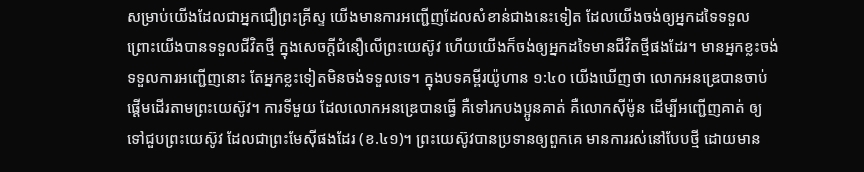សម្រាប់យើងដែលជាអ្នកជឿព្រះគ្រីស្ទ យើងមានការអញ្ជើញដែលសំខាន់ជាងនេះទៀត ដែលយើងចង់ឲ្យអ្នកដទៃទទួល ព្រោះយើងបានទទួលជីវិតថ្មី ក្នុងសេចក្តីជំនឿលើព្រះយេស៊ូវ ហើយយើងក៏ចង់ឲ្យអ្នកដទៃមានជីវិតថ្មីផងដែរ។ មានអ្នកខ្លះចង់ទទួលការអញ្ជើញនោះ តែអ្នកខ្លះទៀតមិនចង់ទទួលទេ។ ក្នុងបទគម្ពីរយ៉ូហាន ១:៤០ យើងឃើញថា លោកអនឌ្រេបានចាប់ផ្តើមដើរតាមព្រះយេស៊ូវ។ ការទីមួយ ដែលលោកអនឌ្រេបានធើ្វ គឺទៅរកបងប្អូនគាត់ គឺលោកស៊ីម៉ូន ដើម្បីអញ្ជើញគាត់ ឲ្យទៅជួបព្រះយេស៊ូវ ដែលជាព្រះមែស៊ីផងដែរ (ខ.៤១)។ ព្រះយេស៊ូវបានប្រទានឲ្យពួកគេ មានការរស់នៅបែបថ្មី ដោយមាន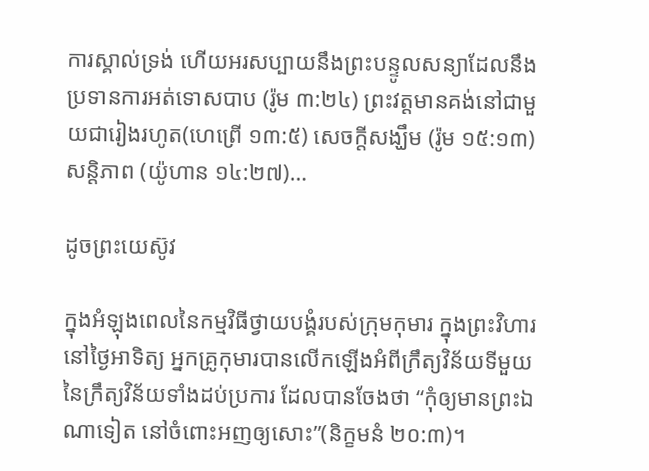ការស្គាល់ទ្រង់ ហើយអរសប្បាយនឹងព្រះបន្ទូលសន្យាដែលនឹងប្រទានការអត់ទោសបាប (រ៉ូម ៣:២៤) ព្រះវត្តមានគង់នៅជាមួយជារៀងរហូត(ហេព្រើ ១៣:៥) សេចក្តីសង្ឃឹម (រ៉ូម ១៥:១៣) សន្តិភាព (យ៉ូហាន ១៤:២៧)…

ដូចព្រះយេស៊ូវ

ក្នុងអំឡុងពេលនៃកម្មវិធីថ្វាយបង្គំរបស់ក្រុមកុមារ ក្នុងព្រះវិហារនៅថ្ងៃអាទិត្យ អ្នកគ្រូកុមារបានលើកឡើងអំពីក្រឹត្យវិន័យទីមួយ នៃក្រឹត្យវិន័យទាំងដប់ប្រការ ដែលបានចែងថា “កុំឲ្យមានព្រះឯណាទៀត នៅចំពោះអញឲ្យសោះ”(និក្ខមនំ ២០:៣)។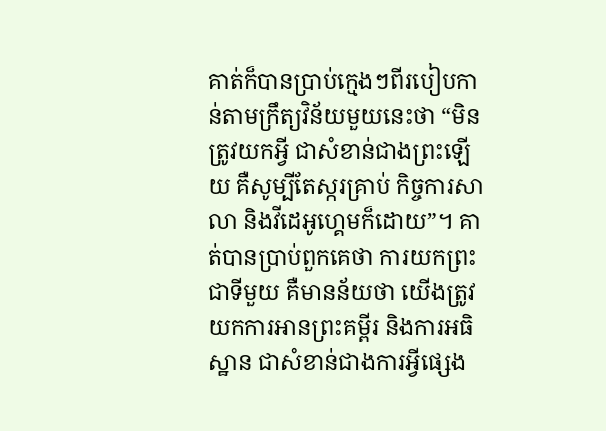គាត់ក៏បានប្រាប់ក្មេងៗពីរបៀបកាន់តាមក្រឹត្យវិន័យមួយនេះថា “មិនត្រូវយកអ្វី ជាសំខាន់ជាងព្រះឡើយ គឺសូម្បីតែស្ករគ្រាប់ កិច្ចការសាលា និងវីដេអូហ្គេមក៏ដោយ”។ គាត់បានប្រាប់ពួកគេថា ការយកព្រះជាទីមួយ គឺមានន័យថា យើងត្រូវយកការអានព្រះគម្ពីរ និងការអធិស្ឋាន ជាសំខាន់ជាងការអ្វីផ្សេង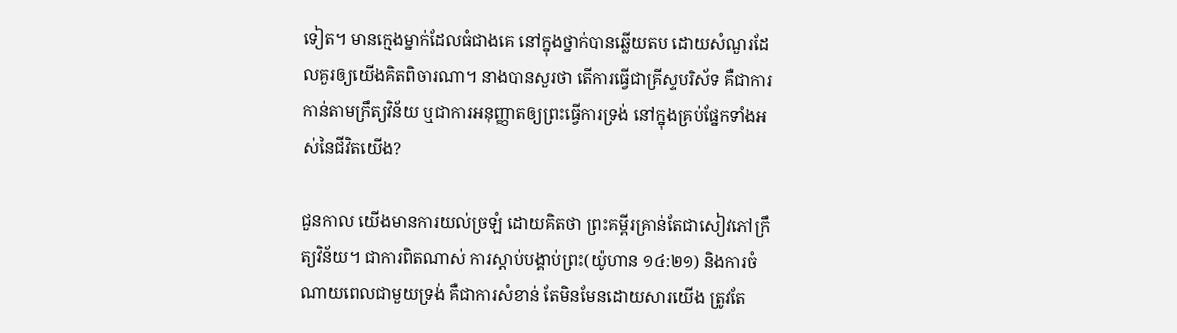ទៀត។ មានក្មេងម្នាក់ដែលធំជាងគេ នៅក្នុងថ្នាក់បានឆ្លើយតប ដោយសំណួរដែលគួរឲ្យយើងគិតពិចារណា។ នាងបានសួរថា តើការធ្វើជាគ្រីស្ទបរិស័ទ គឺជាការកាន់តាមក្រឹត្យវិន័យ ឬជាការអនុញ្ញាតឲ្យព្រះធ្វើការទ្រង់ នៅក្នុងគ្រប់ផ្នែកទាំងអស់នៃជីវិតយើង?

ជួនកាល យើងមានការយល់ច្រឡំ ដោយគិតថា ព្រះគម្ពីរគ្រាន់តែជាសៀវភៅក្រឹត្យវិន័យ។ ជាការពិតណាស់ ការស្តាប់បង្គាប់ព្រះ(យ៉ូហាន ១៤:២១) និងការចំណាយពេលជាមួយទ្រង់ គឺជាការសំខាន់ តែមិនមែនដោយសារយើង ត្រូវតែ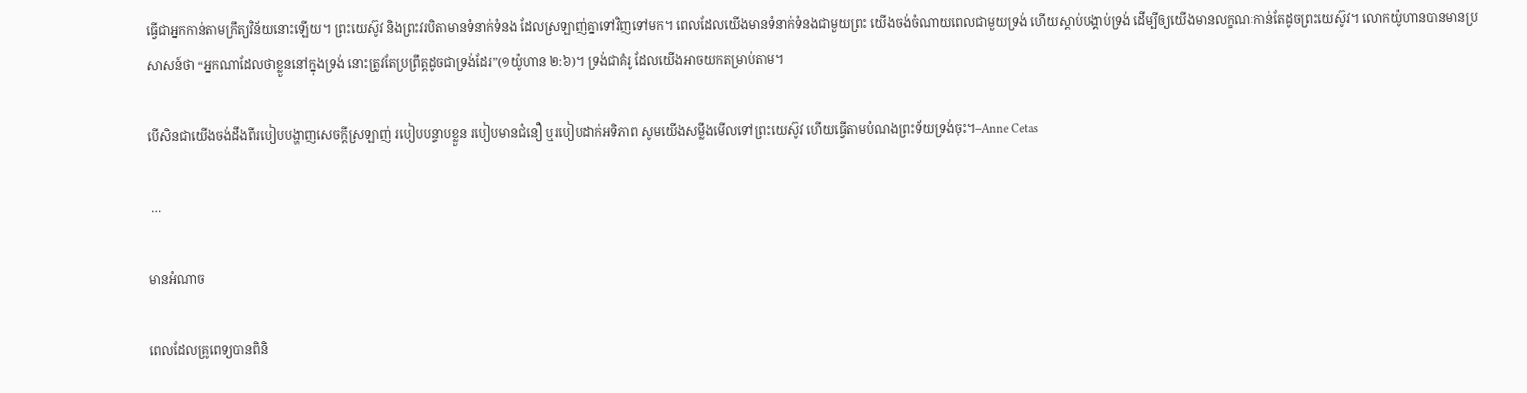ធ្វើជាអ្នកកាន់តាមក្រឹត្យវិន័យនោះឡើយ។ ព្រះយេស៊ូវ និងព្រះវរបិតាមានទំនាក់ទំនង ដែលស្រឡាញ់គ្នាទៅវិញទៅមក។ ពេលដែលយើងមានទំនាក់ទំនងជាមួយព្រះ យើងចង់ចំណាយពេលជាមួយទ្រង់ ហើយស្តាប់បង្គាប់ទ្រង់ ដើម្បីឲ្យយើងមានលក្ខណៈកាន់តែដូចព្រះយេស៊ូវ។ លោកយ៉ូហានបានមានប្រសាសន៍ថា “អ្នកណាដែលថាខ្លួននៅក្នុងទ្រង់ នោះត្រូវតែប្រព្រឹត្តដូចជាទ្រង់ដែរ”(១យ៉ូហាន ២:៦)។ ទ្រង់ជាគំរូ ដែលយើងអាចយកតម្រាប់តាម។

បើសិនជាយើងចង់ដឹងពីរបៀបបង្ហាញសេចក្តីស្រឡាញ់ របៀបបន្ទាបខ្លួន របៀបមានជំនឿ ឬរបៀបដាក់អទិភាព សូមយើងសម្លឹងមើលទៅព្រះយេស៊ូវ ហើយធ្វើតាមបំណងព្រះទ័យទ្រង់ចុះ។–Anne Cetas

 …

មានអំណាច

ពេលដែលគ្រូពេទ្យបានពិនិ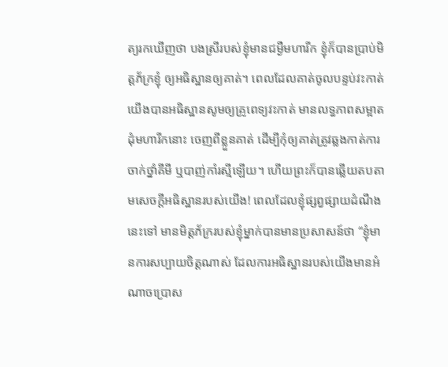ត្យរកឃើញថា បងស្រីរបស់ខ្ញុំមានជម្ងឺមហារីក ខ្ញុំក៏បានប្រាប់មិត្តភ័ក្រខ្ញុំ ឲ្យអធិស្ឋានឲ្យគាត់។ ពេលដែលគាត់ចូលបន្ទប់វះកាត់ យើងបានអធិស្ឋានសូមឲ្យគ្រូពេទ្យវះកាត់ មានលទ្ធភាពសម្អាតដុំមហារីកនោះ ចេញពីខ្លួនគាត់ ដើម្បីកុំឲ្យគាត់ត្រូវឆ្លងកាត់ការចាក់ថ្នាំគីមី ឬបាញ់កាំរស្មីឡើយ។ ហើយព្រះក៏បានឆ្លើយតបតាមសេចក្តីអធិស្ឋានរបស់យើង! ពេលដែលខ្ញុំផ្សព្វផ្សាយដំណឹងនេះទៅ មានមិត្តភ័ក្ររបស់ខ្ញុំម្នាក់បានមានប្រសាសន៍ថា “ខ្ញុំមានការសប្បាយចិត្តណាស់ ដែលការអធិស្ឋានរបស់យើងមានអំណាចប្រោស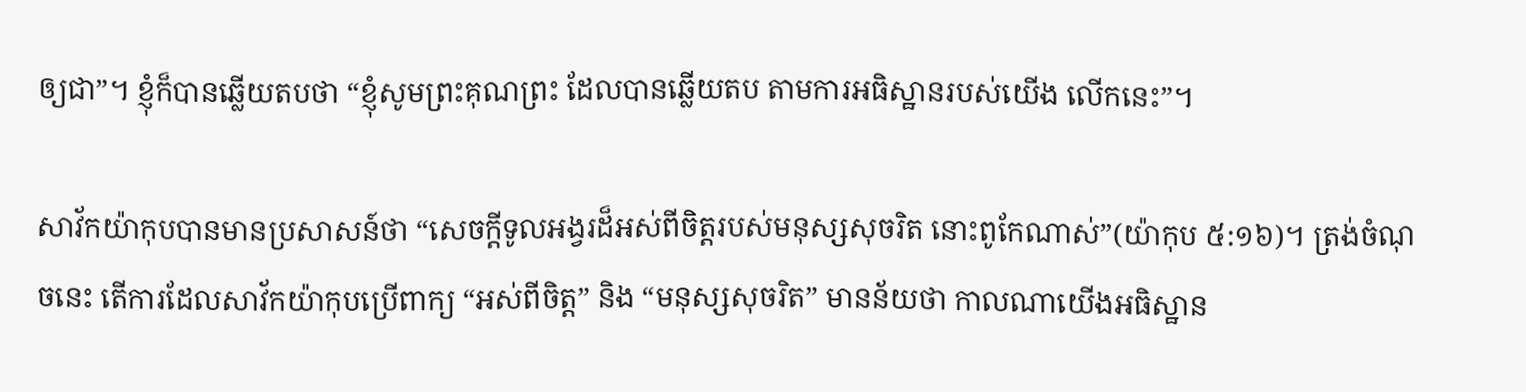ឲ្យជា”។ ខ្ញុំក៏បានឆ្លើយតបថា “ខ្ញុំសូមព្រះគុណព្រះ ដែលបានឆ្លើយតប តាមការអធិស្ឋានរបស់យើង លើកនេះ”។

សាវ័កយ៉ាកុបបានមានប្រសាសន៍ថា “សេចក្តីទូលអង្វរដ៏អស់ពីចិត្តរបស់មនុស្សសុចរិត នោះពូកែណាស់”(យ៉ាកុប ៥:១៦)។ ត្រង់ចំណុចនេះ តើការដែលសាវ័កយ៉ាកុបប្រើពាក្យ “អស់ពីចិត្ត” និង “មនុស្សសុចរិត” មានន័យថា កាលណាយើងអធិស្ឋាន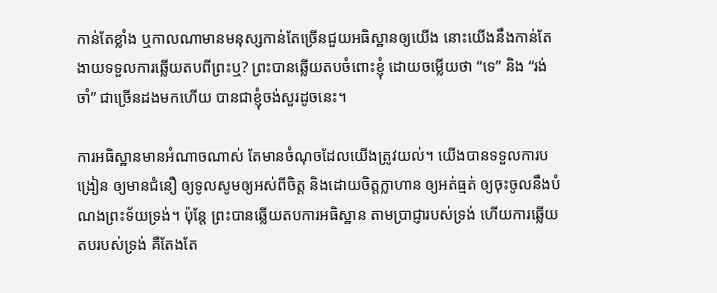កាន់តែខ្លាំង ឬកាលណាមានមនុស្សកាន់តែច្រើនជួយអធិស្ឋានឲ្យយើង នោះយើងនឹងកាន់តែងាយទទួលការឆ្លើយតបពីព្រះឬ? ព្រះបានឆ្លើយតបចំពោះខ្ញុំ ដោយចម្លើយថា “ទេ” និង “រង់ចាំ” ជាច្រើនដងមកហើយ បានជាខ្ញុំចង់សួរដូចនេះ។

ការអធិស្ឋានមានអំណាចណាស់ តែមានចំណុចដែលយើងត្រូវយល់។ យើងបានទទួលការបង្រៀន ឲ្យមានជំនឿ ឲ្យទូលសូមឲ្យអស់ពីចិត្ត និងដោយចិត្តក្លាហាន ឲ្យអត់ធ្មត់ ឲ្យចុះចូលនឹងបំណងព្រះទ័យទ្រង់។ ប៉ុន្តែ ព្រះបានឆ្លើយតបការអធិស្ឋាន តាមប្រាជ្ញារបស់ទ្រង់ ហើយការឆ្លើយតបរបស់ទ្រង់ គឺតែងតែ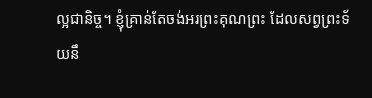ល្អជានិច្ច។ ខ្ញុំគ្រាន់តែចង់អរព្រះគុណព្រះ ដែលសព្វព្រះទ័យនឹ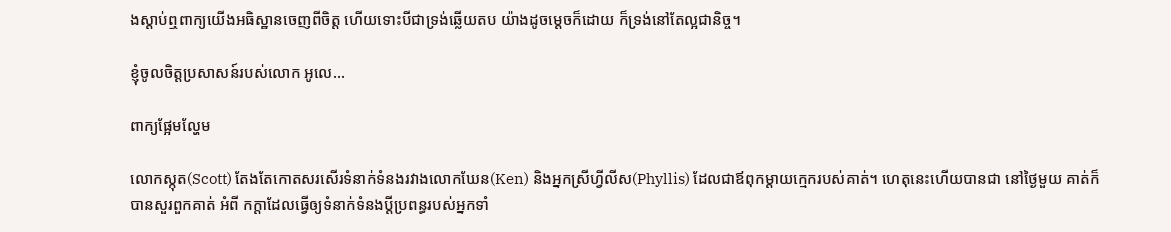ងស្តាប់ឮពាក្យយើងអធិស្ឋានចេញពីចិត្ត ហើយទោះបីជាទ្រង់ឆ្លើយតប យ៉ាងដូចម្តេចក៏ដោយ ក៏ទ្រង់នៅតែល្អជានិច្ច។

ខ្ញុំចូលចិត្តប្រសាសន៍របស់លោក អូលេ…

ពាក្យផ្អែមល្ហែម

លោកស្កុត(Scott) តែងតែកោតសរសើរទំនាក់ទំនងរវាងលោកឃែន(Ken) និងអ្នកស្រីហ្វីលីស(Phyllis) ដែលជាឪពុកម្តាយក្មេករបស់គាត់។ ហេតុនេះហើយបានជា នៅថ្ងៃមួយ គាត់ក៏បានសួរពួកគាត់ អំពី កក្តាដែលធ្វើឲ្យទំនាក់ទំនងប្តីប្រពន្ធរបស់អ្នកទាំ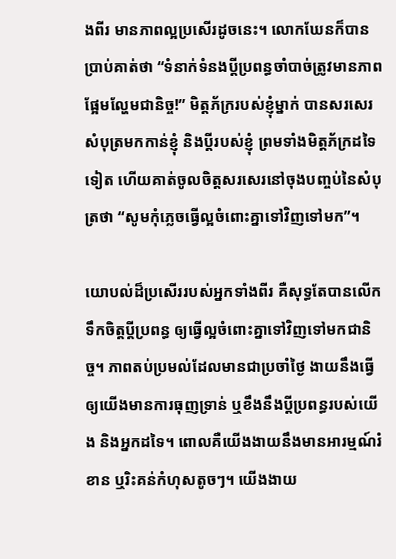ងពីរ មានភាពល្អប្រសើរដូចនេះ។ លោកឃែនក៏បានប្រាប់គាត់ថា “ទំនាក់ទំនងប្តីប្រពន្ធចាំបាច់ត្រូវមានភាពផ្អែមល្ហែមជានិច្ច!” មិត្តភ័ក្ររបស់ខ្ញុំម្នាក់ បានសរសេរសំបុត្រមកកាន់ខ្ញុំ និងប្តីរបស់ខ្ញុំ ព្រមទាំងមិត្តភ័ក្រដទៃទៀត ហើយគាត់ចូលចិត្តសរសេរនៅចុងបញ្ចប់នៃសំបុត្រថា “សូមកុំភ្លេចធ្វើល្អចំពោះគ្នាទៅវិញទៅមក”។

យោបល់ដ៏ប្រសើររបស់អ្នកទាំងពីរ គឺសុទ្ធតែបានលើកទឹកចិត្តប្តីប្រពន្ធ ឲ្យធ្វើល្អចំពោះគ្នាទៅវិញទៅមកជានិច្ច។ ភាពតប់ប្រមល់ដែលមានជាប្រចាំថ្ងៃ ងាយនឹងធ្វើឲ្យយើងមានការធុញទ្រាន់ ឬខឹងនឹងប្តីប្រពន្ធរបស់យើង និងអ្នកដទៃ។ ពោលគឺយើងងាយនឹងមានអារម្មណ៍រំខាន ឬរិះគន់កំហុសតូចៗ។ យើងងាយ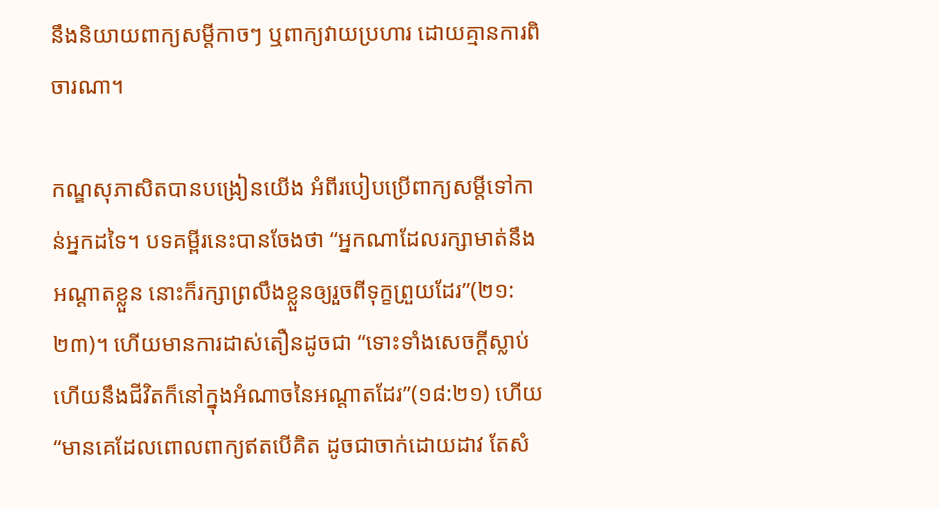នឹងនិយាយពាក្យសម្តីកាចៗ ឬពាក្យវាយប្រហារ ដោយគ្មានការពិចារណា។

កណ្ឌសុភាសិតបានបង្រៀនយើង អំពីរបៀបប្រើពាក្យសម្តីទៅកាន់អ្នកដទៃ។ បទគម្ពីរនេះបានចែងថា “អ្នកណាដែលរក្សាមាត់នឹងអណ្តាតខ្លួន នោះក៏រក្សាព្រលឹងខ្លួនឲ្យរួចពីទុក្ខព្រួយដែរ”(២១:២៣)។ ហើយមានការដាស់តឿនដូចជា “ទោះទាំងសេចក្តីស្លាប់ ហើយនឹងជីវិតក៏នៅក្នុងអំណាចនៃអណ្តាតដែរ”(១៨:២១) ហើយ “មានគេដែលពោលពាក្យឥតបើគិត ដូចជាចាក់ដោយដាវ តែសំ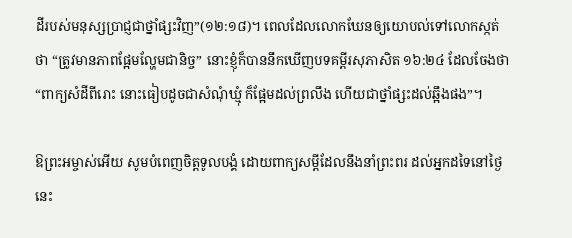ដីរបស់មនុស្សប្រាជ្ញជាថ្នាំផ្សះវិញ”(១២:១៨)។ ពេលដែលលោកឃែនឲ្យយោបល់ទៅលោកស្កត់ថា “ត្រូវមានភាពផ្អែមល្ហែមជានិច្ច” នោះខ្ញុំក៏បាននឹកឃើញបទគម្ពីរសុភាសិត ១៦:២៤ ដែលចែងថា “ពាក្យសំដីពីរោះ នោះធៀបដូចជាសំណុំឃ្មុំ ក៏ផ្អែមដល់ព្រលឹង ហើយជាថ្នាំផ្សះដល់ឆ្អឹងផង”។

ឱព្រះអម្ចាស់អើយ សូមបំពេញចិត្តទូលបង្គំ ដោយពាក្យសម្តីដែលនឹងនាំព្រះពរ ដល់អ្នកដទៃនៅថ្ងៃនេះ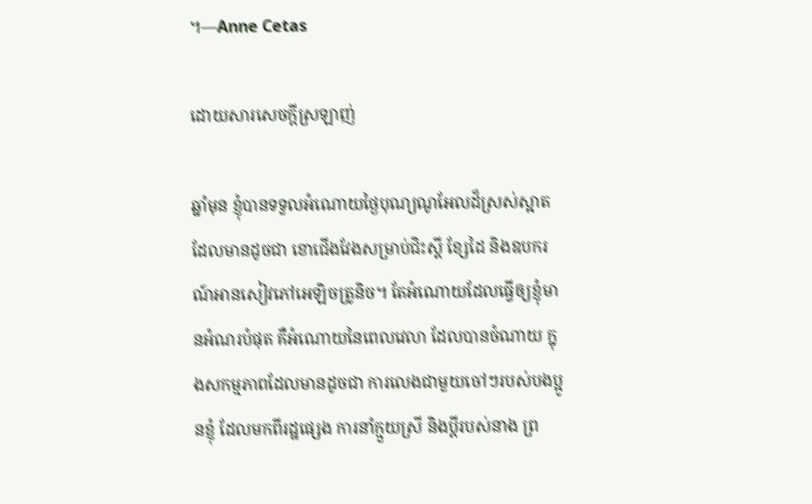។—Anne Cetas

ដោយសារសេចក្តីស្រឡាញ់

ឆ្នាំមុន ខ្ញុំបានទទួលអំណោយថ្ងៃបុណ្យណូអែលដ៏ស្រស់ស្អាត ដែលមានដូចជា ខោជើងវែងសម្រាប់ជិះស្គី ខ្សែដៃ និងឧបករណ៍អានសៀវភៅអេឡិចត្រូនិច។ តែអំណោយដែលធ្វើឲ្យខ្ញុំមានអំណរបំផុត គឺអំណោយនៃពេលវេលា ដែលបានចំណាយ ក្នុងសកម្មភាពដែលមានដូចជា ការលេងជាមួយចៅៗរបស់បងប្អូនខ្ញុំ ដែលមកពីរដ្ឋផ្សេង ការនាំក្មួយស្រី និងប្តីរបស់នាង ព្រ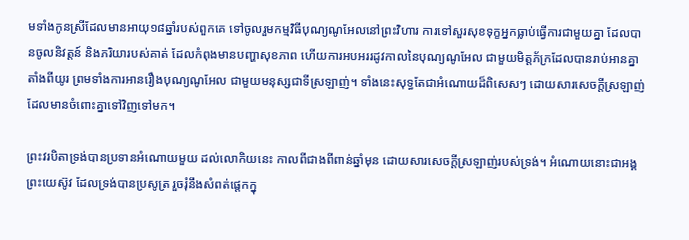មទាំងកូនស្រីដែលមានអាយុ១៨ឆ្នាំរបស់ពួកគេ ទៅចូលរួមកម្មវិធីបុណ្យណូអែលនៅព្រះវិហារ ការទៅសួរសុខទុក្ខអ្នកធ្លាប់ធ្វើការជាមួយគ្នា ដែលបានចូលនិវត្តន៍ និងភរិយារបស់គាត់ ដែលកំពុងមានបញ្ហាសុខភាព ហើយការអបអររដូវកាលនៃបុណ្យណូអែល ជាមួយមិត្តភ័ក្រដែលបានរាប់អានគ្នា តាំងពីយូរ ព្រមទាំងការអានរឿងបុណ្យណូអែល ជាមួយមនុស្សជាទីស្រឡាញ់។ ទាំងនេះសុទ្ធតែជាអំណោយដ៏ពិសេសៗ ដោយសារសេចក្តីស្រឡាញ់ដែលមានចំពោះគ្នាទៅវិញទៅមក។

ព្រះវរបិតាទ្រង់បានប្រទានអំណោយមួយ ដល់លោកិយនេះ កាលពីជាងពីពាន់ឆ្នាំមុន ដោយសារសេចក្តីស្រឡាញ់របស់ទ្រង់។ អំណោយនោះជាអង្គព្រះយេស៊ូវ ដែលទ្រង់បានប្រសូត្រ រួចរុំនឹងសំពត់ផ្តេកក្នុ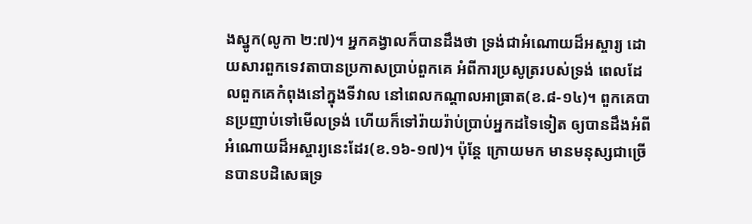ងស្នូក(លូកា ២:៧)។ អ្នកគង្វាលក៏បានដឹងថា ទ្រង់ជាអំណោយដ៏អស្ចារ្យ ដោយសារពួកទេវតាបានប្រកាសប្រាប់ពួកគេ អំពីការប្រសូត្ររបស់ទ្រង់ ពេលដែលពួកគេកំពុងនៅក្នុងទីវាល នៅពេលកណ្តាលអាធ្រាត(ខ.៨-១៤)។ ពួកគេបានប្រញាប់ទៅមើលទ្រង់ ហើយក៏ទៅរ៉ាយរ៉ាប់ប្រាប់អ្នកដទៃទៀត ឲ្យបានដឹងអំពីអំណោយដ៏អស្ចារ្យនេះដែរ(ខ.១៦-១៧)។ ប៉ុន្តែ ក្រោយមក មានមនុស្សជាច្រើនបានបដិសេធទ្រ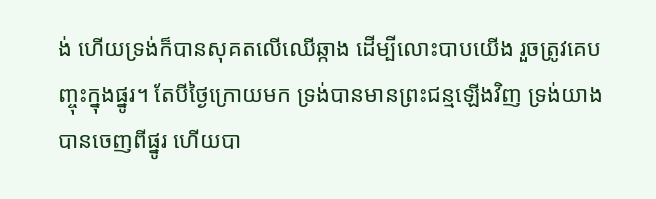ង់ ហើយទ្រង់ក៏បានសុគតលើឈើឆ្កាង ដើម្បីលោះបាបយើង រួចត្រូវគេបញ្ចុះក្នុងផ្នូរ។ តែបីថ្ងៃក្រោយមក ទ្រង់បានមានព្រះជន្មឡើងវិញ ទ្រង់យាងបានចេញពីផ្នូរ ហើយបា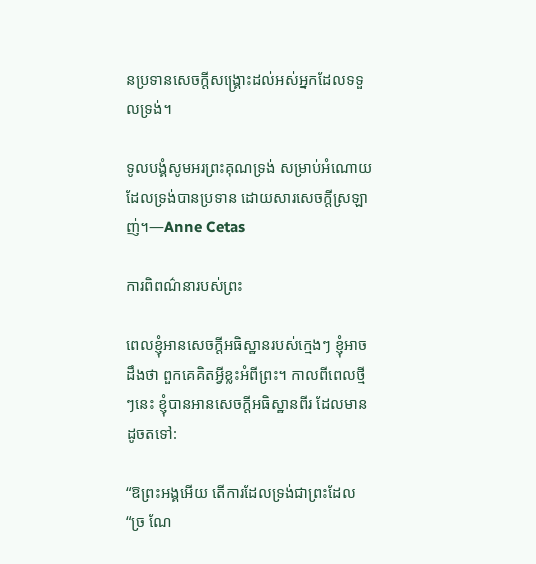នប្រទានសេចក្តីសង្រ្គោះដល់អស់អ្នកដែលទទួលទ្រង់។

ទូលបង្គំសូមអរព្រះគុណទ្រង់ សម្រាប់អំណោយដែលទ្រង់បានប្រទាន ដោយសារសេចក្តីស្រឡាញ់។—Anne Cetas

ការពិពណ៌នារបស់ព្រះ

ពេលខ្ញុំអានសេចក្តីអធិស្ឋានរបស់ក្មេងៗ ខ្ញុំអាចដឹងថា ពួកគេគិតអ្វីខ្លះអំពីព្រះ។ កាលពីពេលថ្មីៗនេះ ខ្ញុំបានអានសេចក្តីអធិស្ឋានពីរ ដែលមានដូចតទៅ:

“ឱព្រះអង្គអើយ តើការដែលទ្រង់ជាព្រះដែល “ច្រ ណែ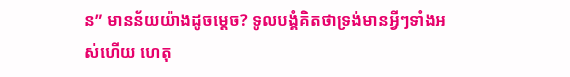ន” មានន័យយ៉ាងដូចម្តេច? ទូលបង្គំគិតថាទ្រង់មានអ្វីៗទាំងអស់ហើយ ហេតុ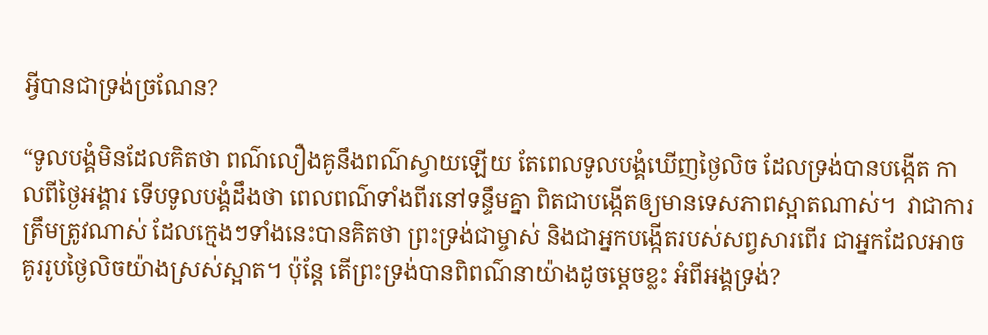អ្វីបានជាទ្រង់ច្រណែន?

“ទូលបង្គំមិនដែលគិតថា ពណ៌លឿងគូនឹងពណ៌ស្វាយឡើយ តែពេលទូលបង្គំឃើញថ្ងៃលិច ដែលទ្រង់បានបង្កើត កាលពីថ្ងៃអង្គារ ទើបទូលបង្គំដឹងថា ពេលពណ៌ទាំងពីរនៅទន្ទឹមគ្នា ពិតជាបង្កើតឲ្យមានទេសភាពស្អាតណាស់។  វាជាការត្រឹមត្រូវណាស់ ដែលក្មេងៗទាំងនេះបានគិតថា ព្រះទ្រង់ជាម្ចាស់ និងជាអ្នកបង្កើតរបស់សព្វសារពើរ ជាអ្នកដែលអាចគូររូបថ្ងៃលិចយ៉ាងស្រស់ស្អាត។ ប៉ុន្តែ តើព្រះទ្រង់បានពិពណ៌នាយ៉ាងដូចម្តេចខ្លះ អំពីអង្គទ្រង់?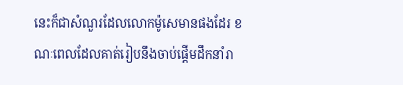នេះក៏ជាសំណួរដែលលោកម៉ូសេមានផងដែរ ខណៈពេលដែលគាត់រៀបនឹងចាប់ផ្តើមដឹកនាំរា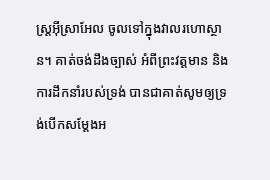ស្រ្តអ៊ីស្រាអែល ចូលទៅក្នុងវាលរហោស្ថាន។ គាត់ចង់ដឹងច្បាស់ អំពីព្រះវត្តមាន និងការដឹកនាំរបស់ទ្រង់ បានជាគាត់សូមឲ្យទ្រង់បើកសម្តែងអ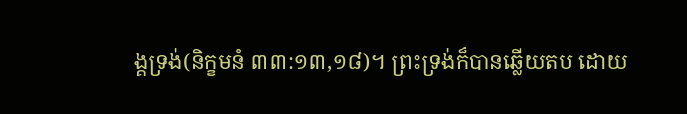ង្គទ្រង់(និក្ខមនំ ៣៣:១៣,១៨)។ ព្រះទ្រង់ក៏បានឆ្លើយតប ដោយ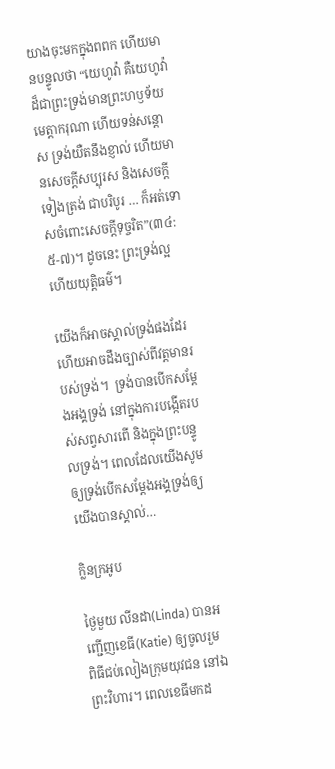យាងចុះមកក្នុងពពក ហើយមានបន្ទូលថា “យេហូវ៉ា គឺយេហូវ៉ាដ៏ជាព្រះទ្រង់មានព្រះហឫទ័យមេត្តាករុណា ហើយទន់សន្តោស ទ្រង់យឺតនឹងខ្ញាល់ ហើយមានសេចក្តីសប្បុរស និងសេចក្តីទៀងត្រង់ ជាបរិបូរ … ក៏អត់ទោសចំពោះសេចក្តីទុច្ចរិត”(៣៤:៥-៧)។ ដូចនេះ ព្រះទ្រង់ល្អ ហើយយុត្តិធម៌។

យើងក៏អាចស្គាល់ទ្រង់ផងដែរ ហើយអាចដឹងច្បាស់ពីវត្តមានរបស់ទ្រង់។  ទ្រង់បានបើកសម្តែងអង្គទ្រង់ នៅក្នុងការបង្កើតរបស់សព្វសារពើ និងក្នុងព្រះបន្ទូលទ្រង់។ ពេលដែលយើងសូមឲ្យទ្រង់បើកសម្តែងអង្គទ្រង់ឲ្យយើងបានស្គាល់…

ក្លិនក្រអូប

ថ្ងៃមួយ លីនដា(Linda) បានអញ្ជើញខេធី(Katie) ឲ្យចូលរួមពិធីជប់លៀងក្រុមយុវជន នៅឯព្រះវិហារ។ ពេលខេធីមកដ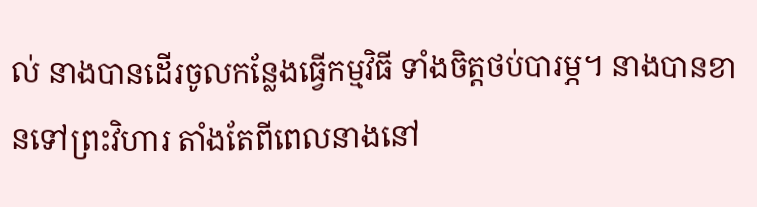ល់ នាងបានដើរចូលកន្លែងធ្វើកម្មវិធី ទាំងចិត្តថប់បារម្ភ។ នាងបានខានទៅព្រះវិហារ តាំងតែពីពេលនាងនៅ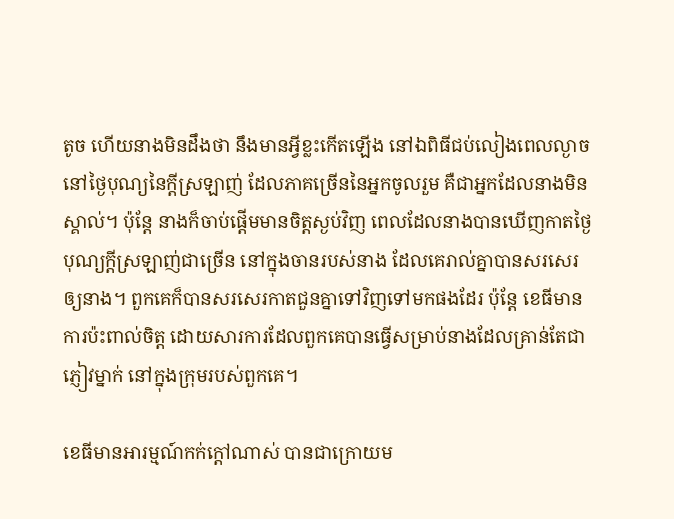តូច ហើយនាងមិនដឹងថា នឹងមានអ្វីខ្លះកើតឡើង នៅឯពិធីជប់លៀងពេលល្ងាច នៅថ្ងៃបុណ្យនៃក្តីស្រឡាញ់ ដែលភាគច្រើននៃអ្នកចូលរួម គឺជាអ្នកដែលនាងមិនស្គាល់។ ប៉ុន្តែ នាងក៏ចាប់ផ្តើមមានចិត្តស្ងប់វិញ ពេលដែលនាងបានឃើញកាតថ្ងៃបុណ្យក្តីស្រឡាញ់ជាច្រើន នៅក្នុងចានរបស់នាង ដែលគេរាល់គ្នាបានសរសេរឲ្យនាង។ ពួកគេក៏បានសរសេរកាតជួនគ្នាទៅវិញទៅមកផងដែរ ប៉ុន្តែ ខេធីមានការប៉ះពាល់ចិត្ត ដោយសារការដែលពួកគេបានធ្វើសម្រាប់នាងដែលគ្រាន់តែជាភ្ញៀវម្នាក់ នៅក្នុងក្រុមរបស់ពួកគេ។

ខេធីមានអារម្មណ៍កក់ក្តៅណាស់ បានជាក្រោយម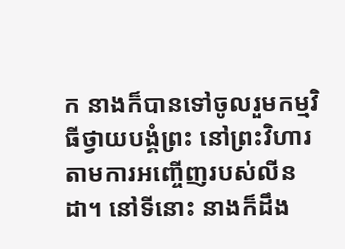ក នាងក៏បានទៅចូលរួមកម្មវិធីថ្វាយបង្គំព្រះ នៅព្រះវិហារ តាមការអញ្ចើញរបស់លីនដា។ នៅទីនោះ នាងក៏ដឹង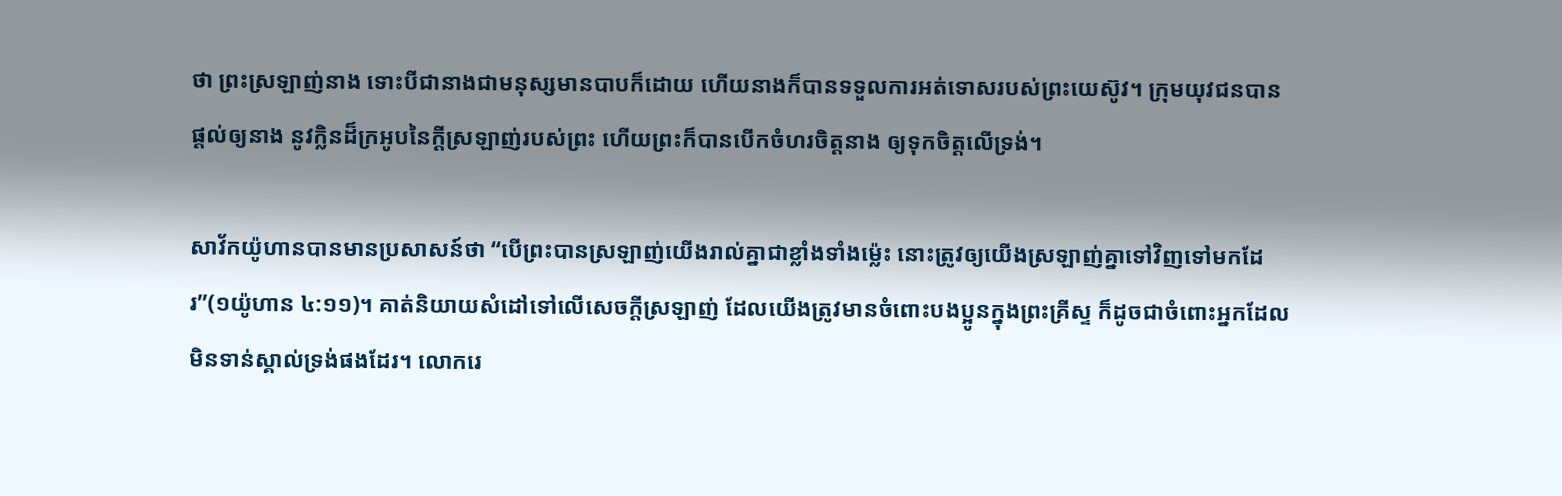ថា ព្រះស្រឡាញ់នាង ទោះបីជានាងជាមនុស្សមានបាបក៏ដោយ ហើយនាងក៏បានទទួលការអត់ទោសរបស់ព្រះយេស៊ូវ។ ក្រុមយុវជនបានផ្តល់ឲ្យនាង នូវក្លិនដ៏ក្រអូបនៃក្តីស្រឡាញ់របស់ព្រះ ហើយព្រះក៏បានបើកចំហរចិត្តនាង ឲ្យទុកចិត្តលើទ្រង់។

សាវ័កយ៉ូហានបានមានប្រសាសន៍ថា “បើព្រះបានស្រឡាញ់យើងរាល់គ្នាជាខ្លាំងទាំងម៉្លេះ នោះត្រូវឲ្យយើងស្រឡាញ់គ្នាទៅវិញទៅមកដែរ”(១យ៉ូហាន ៤:១១)។ គាត់និយាយសំដៅទៅលើសេចក្តីស្រឡាញ់ ដែលយើងត្រូវមានចំពោះបងប្អូនក្នុងព្រះគ្រីស្ទ ក៏ដូចជាចំពោះអ្នកដែលមិនទាន់ស្គាល់ទ្រង់ផងដែរ។ លោករេ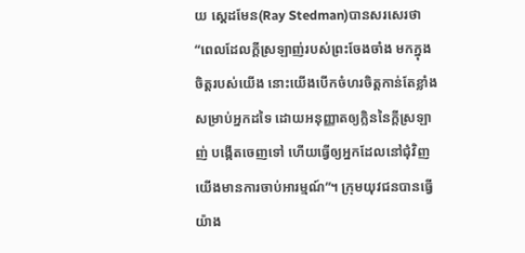យ ស្តេដមែន(Ray Stedman)បានសរសេរថា “ពេលដែលក្តីស្រឡាញ់របស់ព្រះចែងចាំង មកក្នុងចិត្តរបស់យើង នោះយើងបើកចំហរចិត្តកាន់តែខ្លាំង សម្រាប់អ្នកដទៃ ដោយអនុញ្ញាតឲ្យក្លិននៃក្តីស្រឡាញ់ បង្កើតចេញទៅ ហើយធ្វើឲ្យអ្នកដែលនៅជុំវិញយើងមានការចាប់អារម្មណ៍”។ ក្រុមយុវជនបានធ្វើយ៉ាង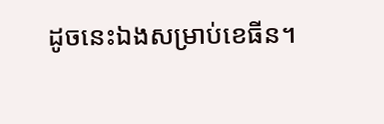ដូចនេះឯងសម្រាប់ខេធីន។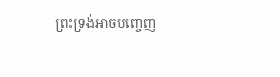ព្រះទ្រង់អាចបញ្ចេញ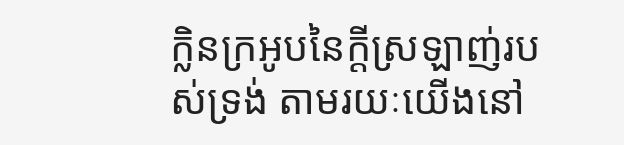ក្លិនក្រអូបនៃក្តីស្រឡាញ់របស់ទ្រង់ តាមរយៈយើងនៅ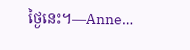ថ្ងៃនេះ។—Anne…